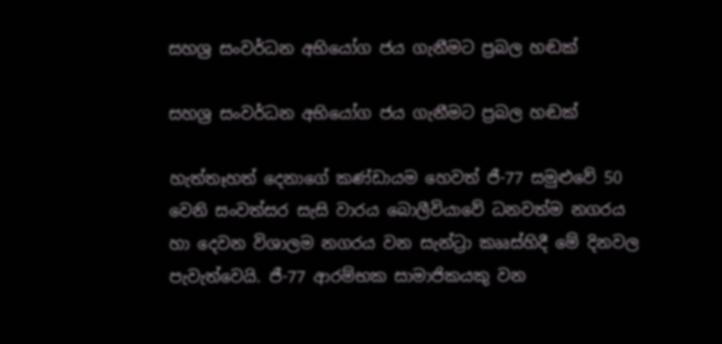සහශ්‍ර සංවර්ධන අභියෝග ජය ගැනීමට ප්‍රබල හඬක්

සහශ්‍ර සංවර්ධන අභියෝග ජය ගැනීමට ප්‍රබල හඬක්

හැත්තෑහත් දෙනාගේ කණ්ඩායම හෙවත් ජී-77 සමුළුවේ 50 වෙනි සංවත්සර සැසි වාරය බොලීවියාවේ ධනවත්ම නගරය හා දෙවන විශාලම නගරය වන සැන්ට්‍රා කෲස්හිදී මේ දිනවල පැවැත්වෙයි. ජී-77 ආරම්භක සාමාජිකයකු වන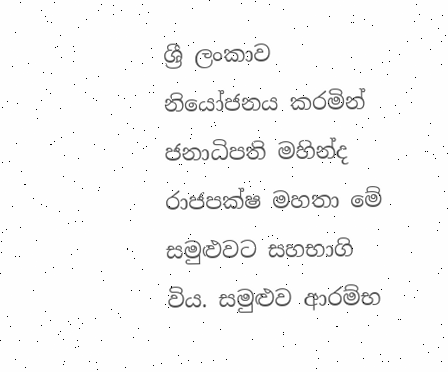ශ්‍රී ලංකාව නියෝජනය කරමින් ජනාධිපති මහින්ද රාජපක්ෂ මහතා මේ සමුළුවට සහභාගි විය. සමුළුව ආරම්භ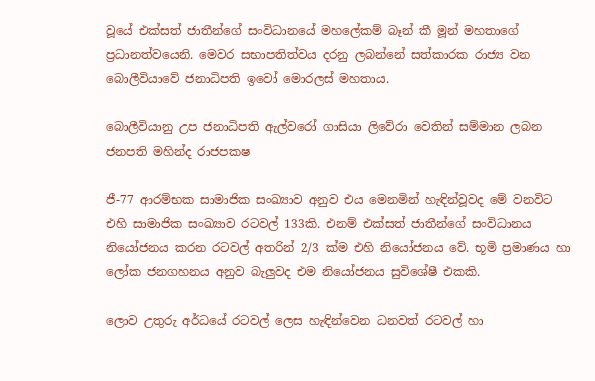වූයේ එක්සත් ජාතීන්ගේ සංවිධානයේ මහලේකම් බෑන් කී මූන් මහතාගේ ප්‍රධානත්වයෙනි. මෙවර සභාපතිත්වය දරනු ලබන්නේ සත්කාරක රාජ්‍ය වන බොලීවියාවේ ජනාධිපති ඉවෝ මොරලස් මහතාය.

බොලීවියානු උප ජනාධිපති ඇල්වරෝ ගාසියා ලිවේරා වෙතින් සම්මාන ලබන ජනපති මහින්ද රාජපකෂ

ජී-77 ආරම්භක සාමාජික සංඛ්‍යාව අනුව එය මෙනමින් හැඳින්වූවද මේ වනවිට එහි සාමාජික සංඛ්‍යාව රටවල් 133කි. එනම් එක්සත් ජාතීන්ගේ සංවිධානය නියෝජනය කරන රටවල් අතරින් 2/3 ක්ම එහි නියෝජනය වේ. භූමි ප්‍රමාණය හා ලෝක ජනගහනය අනුව බැලුවද එම නියෝජනය සුවිශේෂී එකකි.

ලොව උතුරු අර්ධයේ රටවල් ලෙස හැඳින්වෙන ධනවත් රටවල් හා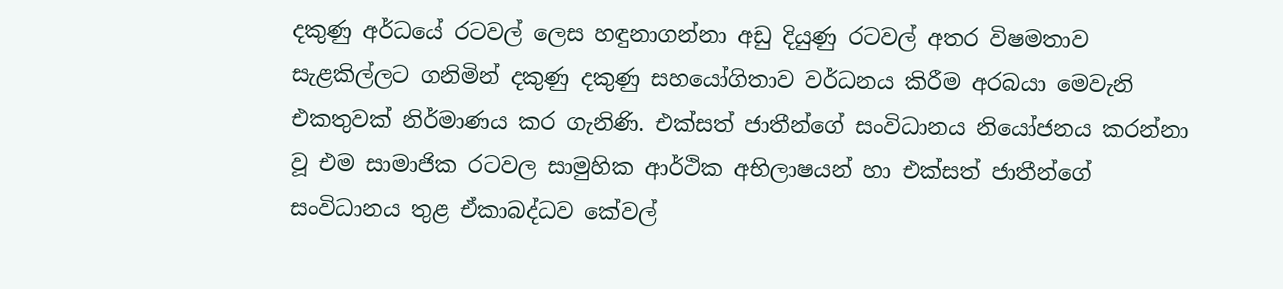දකුණු අර්ධයේ රටවල් ලෙස හඳුනාගන්නා අඩු දියුණු රටවල් අතර විෂමතාව සැළකිල්ලට ගනිමින් දකුණු දකුණු සහයෝගිතාව වර්ධනය කිරීම අරබයා මෙවැනි එකතුවක් නිර්මාණය කර ගැනිණි. එක්සත් ජාතීන්ගේ සංවිධානය නියෝජනය කරන්නා වූ එම සාමාජික රටවල සාමුහික ආර්ථික අභිලාෂයන් හා එක්සත් ජාතීන්ගේ සංවිධානය තුළ ඒකාබද්ධව කේවල්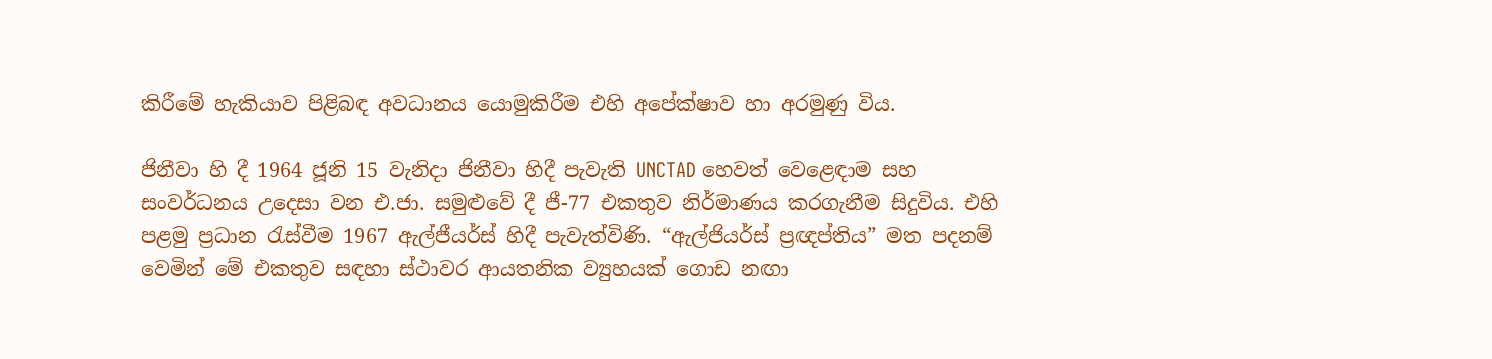කිරීමේ හැකියාව පිළිබඳ අවධානය යොමුකිරීම එහි අපේක්ෂාව හා අරමුණු විය.

ජිනීවා හි දී 1964 ජූනි 15 වැනිදා ජිනීවා හිදී පැවැති UNCTAD හෙවත් වෙළෙඳාම සහ සංවර්ධනය උදෙසා වන එ.ජා. සමුළුවේ දී ජී-77 එකතුව නිර්මාණය කරගැනීම සිදුවිය. එහි පළමු ප්‍රධාන රැස්වීම 1967 ඇල්ජීයර්ස් හිදී පැවැත්විණි. “ඇල්ජියර්ස් ප්‍රඥප්තිය” මත පදනම් වෙමින් මේ එකතුව සඳහා ස්ථාවර ආයතනික ව්‍යුහයක් ගොඩ නඟා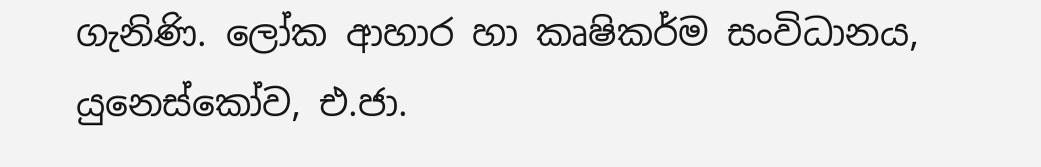ගැනිණි. ලෝක ආහාර හා කෘෂිකර්ම සංවිධානය, යුනෙස්කෝව, එ.ජා.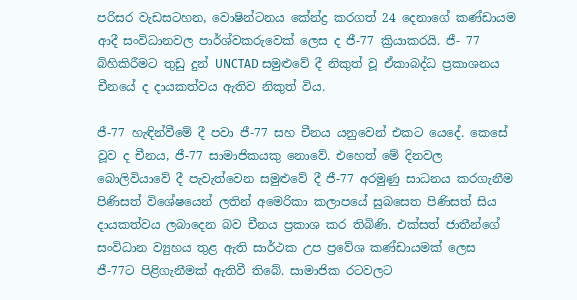පරිසර වැඩසටහන, වොෂින්ටනය කේන්ද්‍ර කරගත් 24 දෙනාගේ කණ්ඩායම ආදී සංවිධානවල පාර්ශ්වකරුවෙක් ලෙස ද ජී-77 ක්‍රියාකරයි. ජී- 77 බිහිකිරීමට තුඩු දුන් UNCTAD සමුළුවේ දී නිකුත් වූ ඒකාබද්ධ ප්‍රකාශනය චීනයේ ද දායකත්වය ඇතිව නිකුත් විය.

ජී-77 හැඳින්වීමේ දී පවා ජී-77 සහ චීනය යනුවෙන් එකට යෙදේ. කෙසේ වූව ද චීනය, ජී-77 සාමාජිකයකු නොවේ. එහෙත් මේ දිනවල බොලිවියාවේ දී පැවැත්වෙන සමුළුවේ දී ජී-77 අරමුණු සාධනය කරගැනීම පිණිසත් විශේෂයෙන් ලතින් අමෙරිකා කලාපයේ සුබසෙත පිණිසත් සිය දායකත්වය ලබාදෙන බව චීනය ප්‍රකාශ කර තිබිණි. එක්සත් ජාතීන්ගේ සංවිධාන ව්‍යුහය තුළ ඇති සාර්ථක උප ප්‍රවේශ කණ්ඩායමක් ලෙස ජී-77ට පිළිගැනීමක් ඇතිවී තිබේ. සාමාජික රටවලට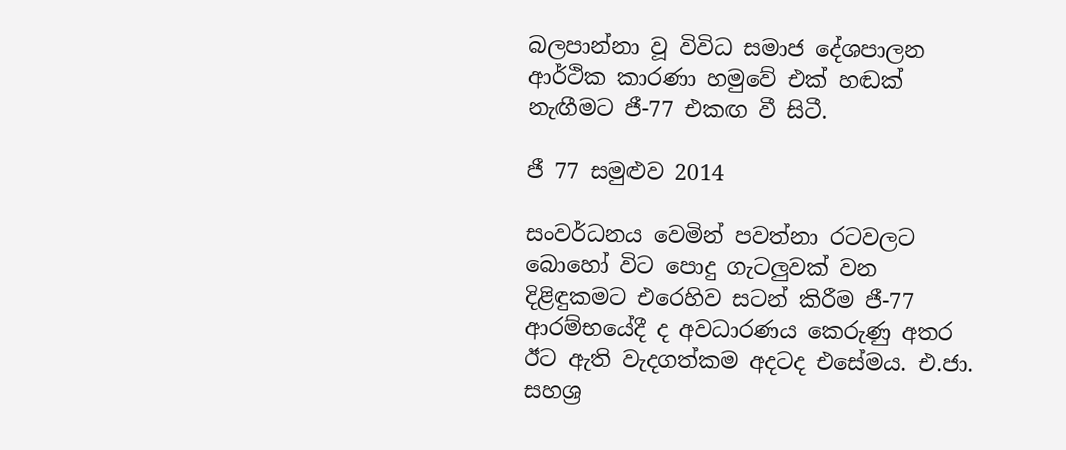බලපාන්නා වූ විවිධ සමාජ දේශපාලන ආර්ථික කාරණා හමුවේ එක් හඬක් නැඟීමට ජී-77 එකඟ වී සිටී.

ජී 77 සමුළුව 2014

සංවර්ධනය වෙමින් පවත්නා රටවලට බොහෝ විට පොදු ගැටලුවක් වන දිළිඳුකමට එරෙහිව සටන් කිරීම ජී-77 ආරම්භයේදී ද අවධාරණය කෙරුණු අතර ඊට ඇති වැදගත්කම අදටද එසේමය. එ.ජා. සහශ්‍ර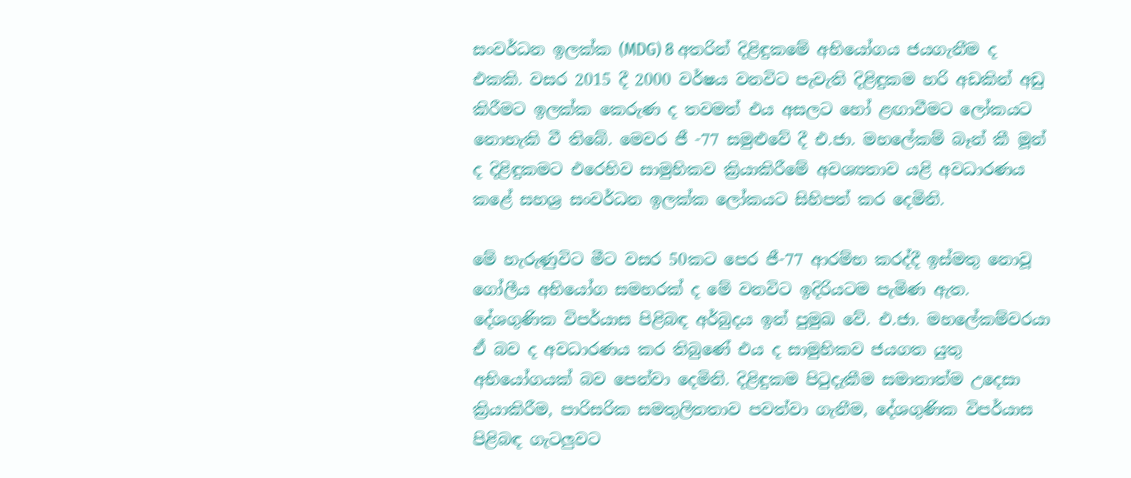සංවර්ධන ඉලක්ක (MDG) 8 අතරින් දිළිඳුකමේ අභියෝගය ජයගැනීම ද එකකි. වසර 2015 දී 2000 වර්ෂය වනවිට පැවැති දිළිඳුකම හරි අඩකින් අඩු කිරීමට ඉලක්ක කෙරුණ ද තවමත් එය අසලට හෝ ළඟාවීමට ‍ලෝකයට නොහැකි වී තිබේ. මෙවර ජී -77 සමුළුවේ දී එ.ජා. මහලේකම් බෑන් කී මූන් ද දිළිඳුකමට එරෙහිව සාමුහිකව ක්‍රියාකිරීමේ අවශ්‍යතාව යළි අවධාරණය කළේ සහශ්‍ර සංවර්ධන ඉලක්ක ලෝකයට සිහිපත් කර දෙමිනි.

මේ හැරුණුවිට මීට වසර 50කට පෙර ජී-77 ආරම්භ කරද්දී ඉස්මතු නොවූ ගෝලීය අභියෝග සමහරක් ද මේ වනවිට ඉදිරියටම පැමිණ ඇත. දේශගුණික විපර්යාස පිළිබඳ අර්බුදය ඉන් පුමුඛ වේ. එ.ජා. මහලේකම්වරයා ඒ බව ද අවධාරණය කර තිබුණේ එය ද සාමුහිකව ජයගත යුතු අභියෝගයක් බව පෙන්වා දෙමිනි. දිළිඳුකම පිටුදැකීම සමානාත්ම උදෙසා ක්‍රියාකිරීම, පාරිසරික සමතුලිතතාව පවත්වා ගැනීම, දේශගුණික විපර්යාස පිළිබඳ ගැටලුවට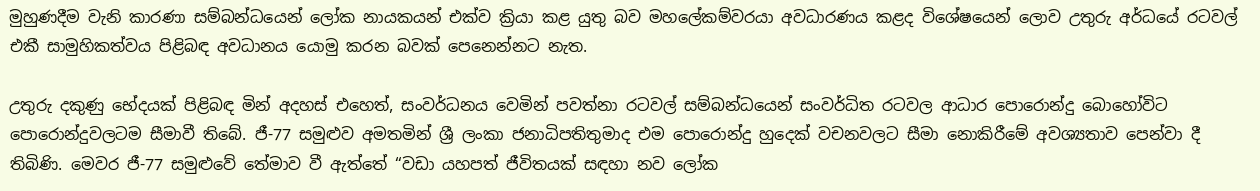මුහුණදීම වැනි කාරණා සම්බන්ධයෙන් ලෝක නායකයන් එක්ව ක්‍රියා කළ යුතු බව මහලේකම්වරයා අවධාරණය කළද විශේෂයෙන් ලොව උතුරු අර්ධයේ රටවල් එකී සාමුහිකත්වය පිළිබඳ අවධානය යොමු කරන බවක් පෙනෙන්නට නැත.

උතුරු දකුණු භේදයක් පිළිබඳ මින් අදහස් එහෙත්, සංවර්ධනය වෙමින් පවත්නා රටවල් සම්බන්ධයෙන් සංවර්ධිත රටවල ආධාර පොරොන්දු බොහෝවිට පොරොන්දුවලටම සීමාවී තිබේ. ජී-77 සමුළුව අමතමින් ශ්‍රී ලංකා ජනාධිපතිතුමාද එම පොරොන්දු හුදෙක් වචනවලට සීමා නොකිරීමේ අවශ්‍යතාව පෙන්වා දී තිබිණි. මෙවර ජී-77 සමුළුවේ තේමාව වී ඇත්තේ “වඩා යහපත් ජීවිතයක් සඳහා නව ලෝක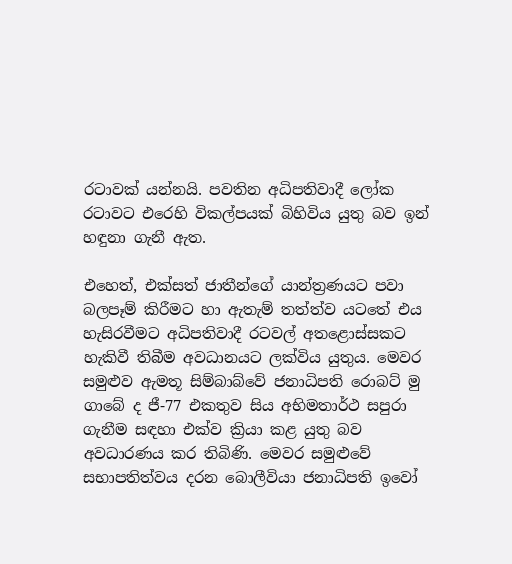රටාවක් යන්නයි. පවතින අධිපතිවාදී ලෝක රටාවට එරෙහි විකල්පයක් බිහිවිය යුතු බව ඉන් හඳුනා ගැනී ඇත.

එහෙත්, එක්සත් ජාතීන්ගේ යාන්ත්‍රණයට පවා බලපෑම් කිරීමට හා ඇතැම් තත්ත්ව යටතේ එය හැසිරවීමට අධිපතිවාදී රටවල් අතළොස්සකට හැකිවී තිබීම අවධානයට ලක්විය යුතුය. මෙවර සමුළුව ඇමතූ සිම්බාබ්වේ ජනාධිපති රොබට් මු ගාබේ ද ජී-77 එකතුව සිය අභිමතාර්ථ සපුරා ගැනීම සඳහා එක්ව ක්‍රියා කළ යුතු බව අවධාරණය කර තිබිණි. මෙවර සමුළුවේ සභාපතිත්වය දරන බොලීවියා ජනාධිපති ඉවෝ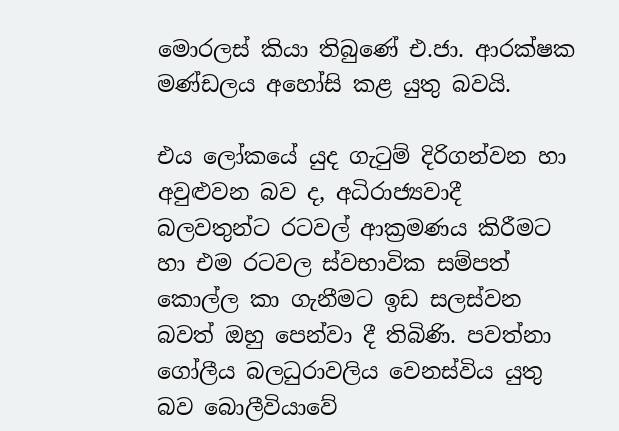මොරලස් කියා තිබුණේ එ.ජා. ආරක්ෂක මණ්ඩලය අහෝසි කළ යුතු බවයි.

එය ලෝකයේ යුද ගැටුම් දිරිගන්වන හා අවුළුවන බව ද, අධිරාජ්‍යවාදී බලවතුන්ට රටවල් ආක්‍රමණය කිරීමට හා එම රටවල ස්වභාවික සම්පත් කොල්ල කා ගැනීමට ඉඩ සලස්වන බවත් ඔහු පෙන්වා දී තිබිණි. පවත්නා ගෝලීය බලධුරාවලිය වෙනස්විය යුතු බව බොලීවියාවේ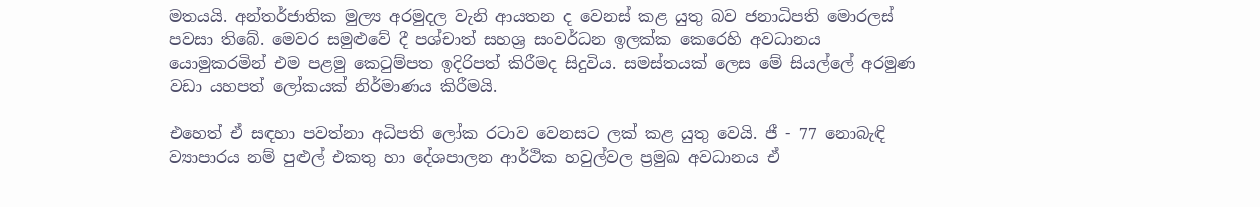මතයයි. අන්තර්ජාතික මුල්‍ය අරමුදල වැනි ආයතන ද වෙනස් කළ යුතු බව ජනාධිපති මොරලස් පවසා තිබේ. මෙවර සමුළුවේ දී පශ්චාත් සහශ්‍ර සංවර්ධන ඉලක්ක කෙරෙහි අවධානය යොමුකරමින් එම පළමු කෙටුම්පත ඉදිරිපත් කිරීමද සිදුවිය. සමස්තයක් ලෙස මේ සියල්ලේ අරමුණ වඩා යහපත් ලෝකයක් නිර්මාණය කිරීමයි.

එහෙත් ඒ සඳහා පවත්නා අධිපති ලෝක රටාව වෙනසට ලක් කළ යුතු වෙයි. ජී - 77 නොබැඳි ව්‍යාපාරය නම් පුළුල් එකතු හා දේශපාලන ආර්ථික හවුල්වල ප්‍රමුඛ අවධානය ඒ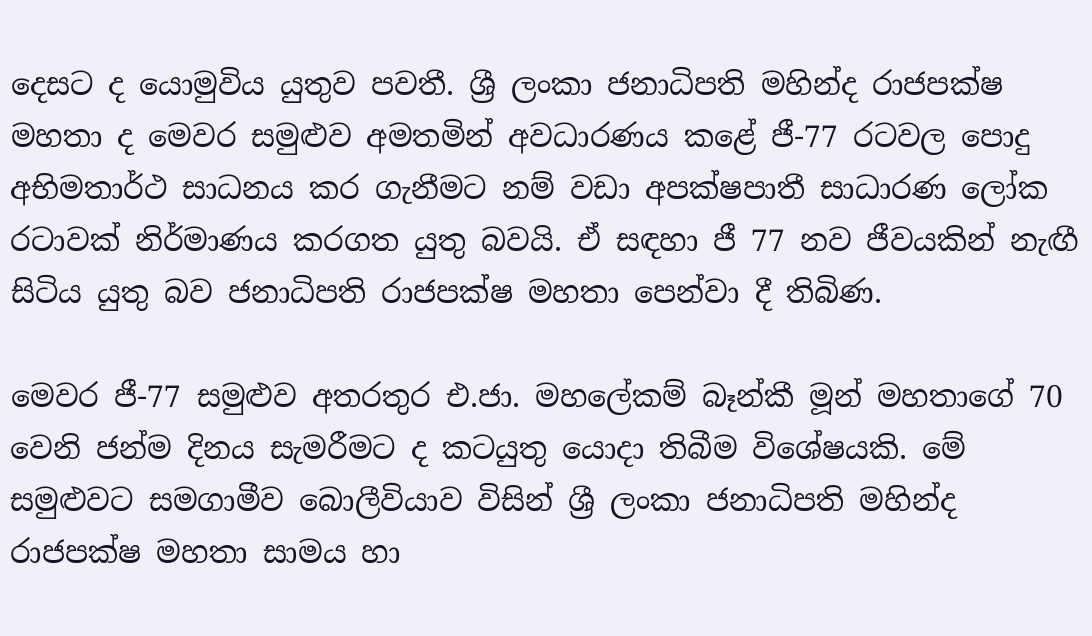දෙසට ද යොමුවිය යුතුව පවතී. ශ්‍රී ලංකා ජනාධිපති මහින්ද රාජපක්ෂ මහතා ද මෙවර සමුළුව අමතමින් අවධාරණය කළේ ජී-77 රටවල පොදු අභිමතාර්ථ සාධනය කර ගැනීමට නම් වඩා අපක්ෂපාතී සාධාරණ ලෝක රටාවක් නිර්මාණය කරගත යුතු බවයි. ඒ සඳහා ජී 77 නව ජීවයකින් නැඟී සිටිය යුතු බව ජනාධිපති රාජපක්ෂ මහතා පෙන්වා දී තිබිණ.

මෙවර ජී-77 සමුළුව අතරතුර එ.ජා. මහලේකම් බෑන්කී මූන් මහතාගේ 70 වෙනි ජන්ම දිනය සැමරීමට ද කටයුතු යොදා තිබීම විශේෂයකි. මේ සමුළුවට සමගාමීව බොලීවියාව විසින් ශ්‍රී ලංකා ජනාධිපති මහින්ද රාජපක්ෂ මහතා සාමය හා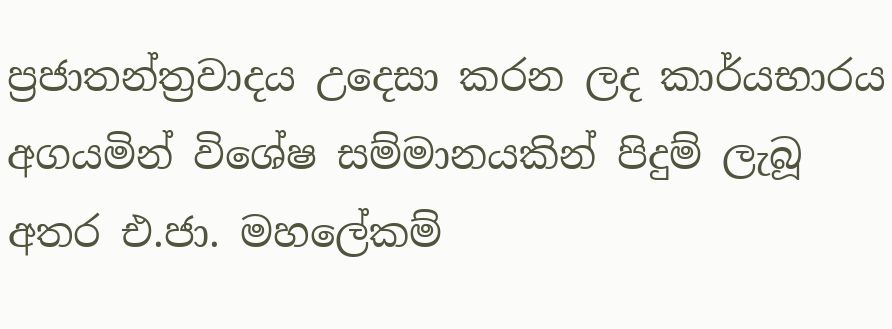ප්‍රජාතන්ත්‍රවාදය උදෙසා කරන ලද කාර්යභාරය අගයමින් විශේෂ සම්මානයකින් පිදුම් ලැබූ අතර එ.ජා. මහලේකම්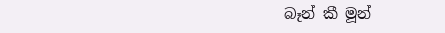බෑන් කී මූන්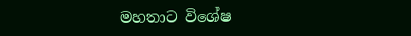මහතාට විශේෂ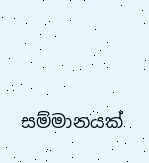සම්මානයක්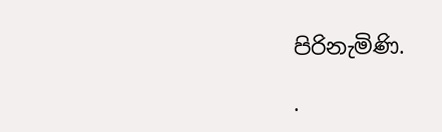පිරිනැමිණි.

.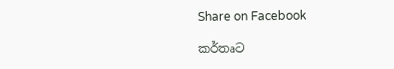Share on Facebook

කර්තෘට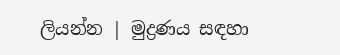ලියන්න | මුද්‍රණය සඳහා